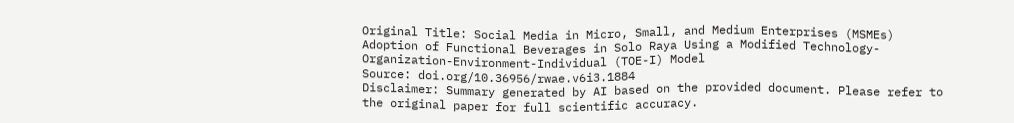Original Title: Social Media in Micro, Small, and Medium Enterprises (MSMEs) Adoption of Functional Beverages in Solo Raya Using a Modified Technology-Organization-Environment-Individual (TOE-I) Model
Source: doi.org/10.36956/rwae.v6i3.1884
Disclaimer: Summary generated by AI based on the provided document. Please refer to the original paper for full scientific accuracy.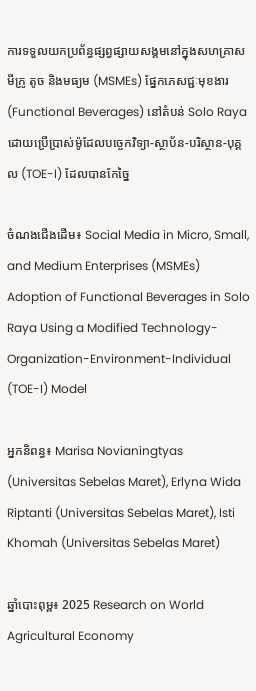ការទទួលយកប្រព័ន្ធផ្សព្វផ្សាយសង្គមនៅក្នុងសហគ្រាសមីក្រូ តូច និងមធ្យម (MSMEs) ផ្នែកភេសជ្ជៈមុខងារ (Functional Beverages) នៅតំបន់ Solo Raya ដោយប្រើប្រាស់ម៉ូដែលបច្ចេកវិទ្យា-ស្ថាប័ន-បរិស្ថាន-បុគ្គល (TOE-I) ដែលបានកែច្នៃ

ចំណងជើងដើម៖ Social Media in Micro, Small, and Medium Enterprises (MSMEs) Adoption of Functional Beverages in Solo Raya Using a Modified Technology-Organization-Environment-Individual (TOE-I) Model

អ្នកនិពន្ធ៖ Marisa Novianingtyas (Universitas Sebelas Maret), Erlyna Wida Riptanti (Universitas Sebelas Maret), Isti Khomah (Universitas Sebelas Maret)

ឆ្នាំបោះពុម្ព៖ 2025 Research on World Agricultural Economy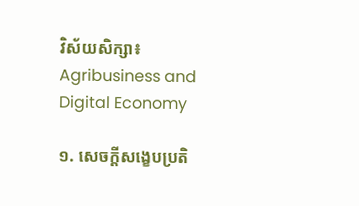វិស័យសិក្សា៖ Agribusiness and Digital Economy

១. សេចក្តីសង្ខេបប្រតិ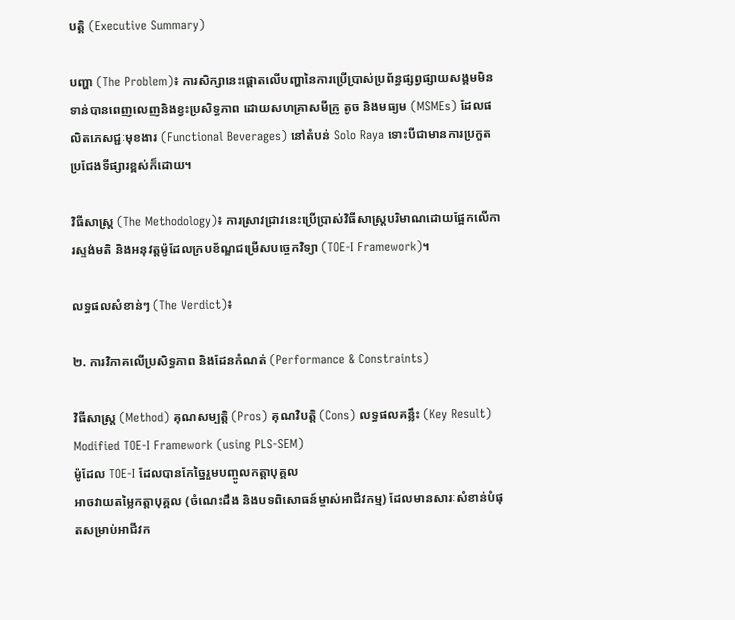បត្តិ (Executive Summary)

បញ្ហា (The Problem)៖ ការសិក្សានេះផ្តោតលើបញ្ហានៃការប្រើប្រាស់ប្រព័ន្ធផ្សព្វផ្សាយសង្គមមិនទាន់បានពេញលេញនិងខ្វះប្រសិទ្ធភាព ដោយសហគ្រាសមីក្រូ តូច និងមធ្យម (MSMEs) ដែលផលិតភេសជ្ជៈមុខងារ (Functional Beverages) នៅតំបន់ Solo Raya ទោះបីជាមានការប្រកួតប្រជែងទីផ្សារខ្ពស់ក៏ដោយ។

វិធីសាស្ត្រ (The Methodology)៖ ការស្រាវជ្រាវនេះប្រើប្រាស់វិធីសាស្ត្របរិមាណដោយផ្អែកលើការស្ទង់មតិ និងអនុវត្តម៉ូដែលក្របខ័ណ្ឌជម្រើសបច្ចេកវិទ្យា (TOE-I Framework)។

លទ្ធផលសំខាន់ៗ (The Verdict)៖

២. ការវិភាគលើប្រសិទ្ធភាព និងដែនកំណត់ (Performance & Constraints)

វិធីសាស្ត្រ (Method) គុណសម្បត្តិ (Pros) គុណវិបត្តិ (Cons) លទ្ធផលគន្លឹះ (Key Result)
Modified TOE-I Framework (using PLS-SEM)
ម៉ូដែល TOE-I ដែលបានកែច្នៃរួមបញ្ចូលកត្តាបុគ្គល
អាចវាយតម្លៃកត្តាបុគ្គល (ចំណេះដឹង និងបទពិសោធន៍ម្ចាស់អាជីវកម្ម) ដែលមានសារៈសំខាន់បំផុតសម្រាប់អាជីវក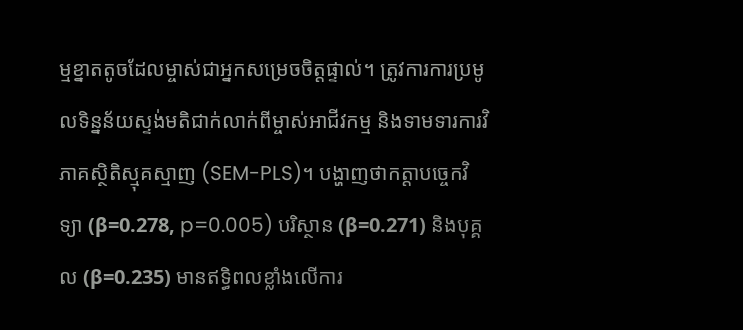ម្មខ្នាតតូចដែលម្ចាស់ជាអ្នកសម្រេចចិត្តផ្ទាល់។ ត្រូវការការប្រមូលទិន្នន័យស្ទង់មតិជាក់លាក់ពីម្ចាស់អាជីវកម្ម និងទាមទារការវិភាគស្ថិតិស្មុគស្មាញ (SEM-PLS)។ បង្ហាញថាកត្តាបច្ចេកវិទ្យា (β=0.278, p=0.005) បរិស្ថាន (β=0.271) និងបុគ្គល (β=0.235) មានឥទ្ធិពលខ្លាំងលើការ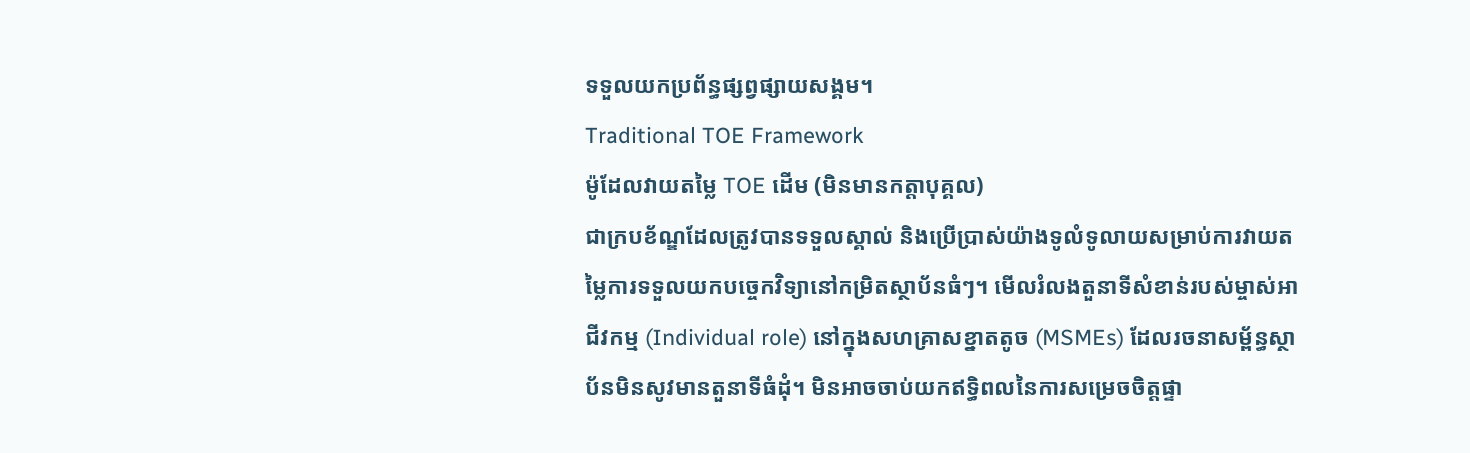ទទួលយកប្រព័ន្ធផ្សព្វផ្សាយសង្គម។
Traditional TOE Framework
ម៉ូដែលវាយតម្លៃ TOE ដើម (មិនមានកត្តាបុគ្គល)
ជាក្របខ័ណ្ឌដែលត្រូវបានទទួលស្គាល់ និងប្រើប្រាស់យ៉ាងទូលំទូលាយសម្រាប់ការវាយតម្លៃការទទួលយកបច្ចេកវិទ្យានៅកម្រិតស្ថាប័នធំៗ។ មើលរំលងតួនាទីសំខាន់របស់ម្ចាស់អាជីវកម្ម (Individual role) នៅក្នុងសហគ្រាសខ្នាតតូច (MSMEs) ដែលរចនាសម្ព័ន្ធស្ថាប័នមិនសូវមានតួនាទីធំដុំ។ មិនអាចចាប់យកឥទ្ធិពលនៃការសម្រេចចិត្តផ្ទា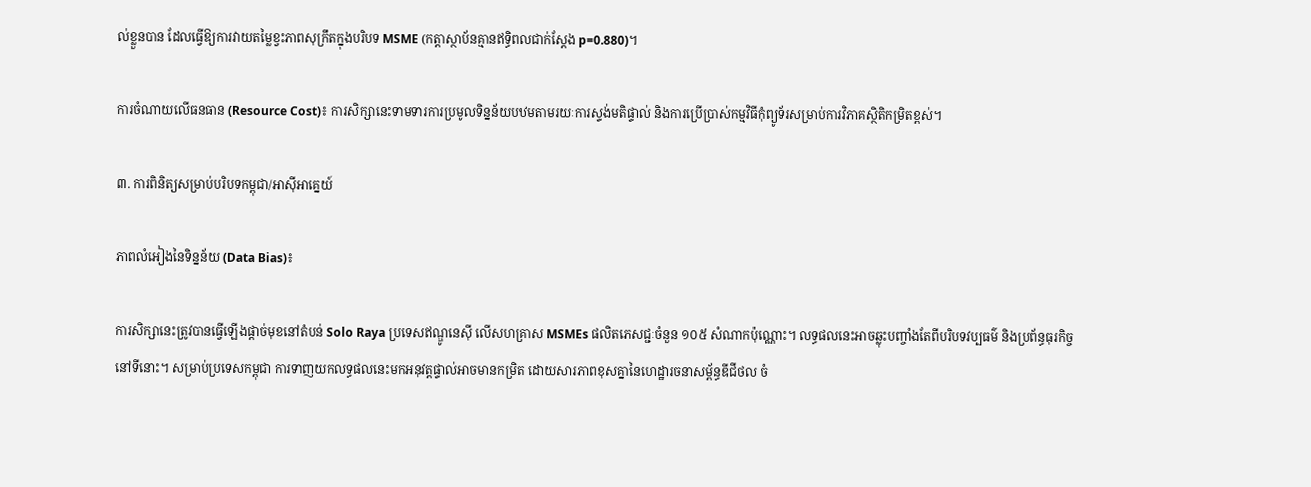ល់ខ្លួនបាន ដែលធ្វើឱ្យការវាយតម្លៃខ្វះភាពសុក្រឹតក្នុងបរិបទ MSME (កត្តាស្ថាប័នគ្មានឥទ្ធិពលជាក់ស្តែង p=0.880)។

ការចំណាយលើធនធាន (Resource Cost)៖ ការសិក្សានេះទាមទារការប្រមូលទិន្នន័យបឋមតាមរយៈការស្ទង់មតិផ្ទាល់ និងការប្រើប្រាស់កម្មវិធីកុំព្យូទ័រសម្រាប់ការវិភាគស្ថិតិកម្រិតខ្ពស់។

៣. ការពិនិត្យសម្រាប់បរិបទកម្ពុជា/អាស៊ីអាគ្នេយ៍

ភាពលំអៀងនៃទិន្នន័យ (Data Bias)៖

ការសិក្សានេះត្រូវបានធ្វើឡើងផ្តាច់មុខនៅតំបន់ Solo Raya ប្រទេសឥណ្ឌូនេស៊ី លើសហគ្រាស MSMEs ផលិតភេសជ្ជៈចំនួន ១០៥ សំណាកប៉ុណ្ណោះ។ លទ្ធផលនេះអាចឆ្លុះបញ្ចាំងតែពីបរិបទវប្បធម៌ និងប្រព័ន្ធធុរកិច្ចនៅទីនោះ។ សម្រាប់ប្រទេសកម្ពុជា ការទាញយកលទ្ធផលនេះមកអនុវត្តផ្ទាល់អាចមានកម្រិត ដោយសារភាពខុសគ្នានៃហេដ្ឋារចនាសម្ព័ន្ធឌីជីថល ចំ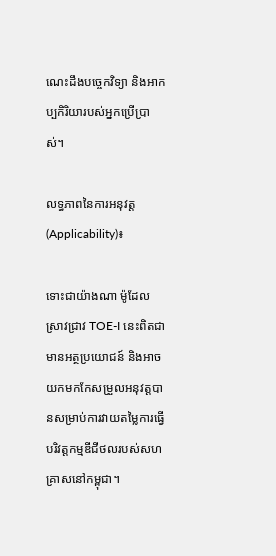ណេះដឹងបច្ចេកវិទ្យា និងអាកប្បកិរិយារបស់អ្នកប្រើប្រាស់។

លទ្ធភាពនៃការអនុវត្ត (Applicability)៖

ទោះជាយ៉ាងណា ម៉ូដែលស្រាវជ្រាវ TOE-I នេះពិតជាមានអត្ថប្រយោជន៍ និងអាចយកមកកែសម្រួលអនុវត្តបានសម្រាប់ការវាយតម្លៃការធ្វើបរិវត្តកម្មឌីជីថលរបស់សហគ្រាសនៅកម្ពុជា។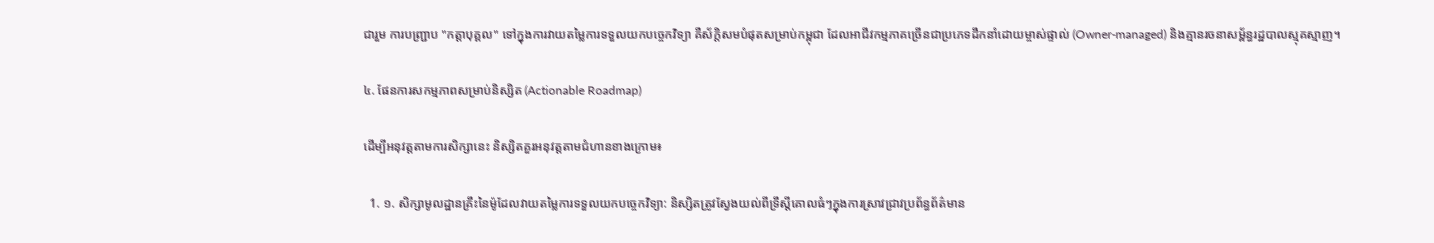ជារួម ការបញ្ជ្រាប "កត្តាបុគ្គល" ទៅក្នុងការវាយតម្លៃការទទួលយកបច្ចេកវិទ្យា គឺស័ក្តិសមបំផុតសម្រាប់កម្ពុជា ដែលអាជីវកម្មភាគច្រើនជាប្រភេទដឹកនាំដោយម្ចាស់ផ្ទាល់ (Owner-managed) និងគ្មានរចនាសម្ព័ន្ធរដ្ឋបាលស្មុគស្មាញ។

៤. ផែនការសកម្មភាពសម្រាប់និស្សិត (Actionable Roadmap)

ដើម្បីអនុវត្តតាមការសិក្សានេះ និស្សិតគួរអនុវត្តតាមជំហានខាងក្រោម៖

  1. ១. សិក្សាមូលដ្ឋានគ្រឹះនៃម៉ូដែលវាយតម្លៃការទទួលយកបច្ចេកវិទ្យា: និស្សិតត្រូវស្វែងយល់ពីទ្រឹស្តីគោលធំៗក្នុងការស្រាវជ្រាវប្រព័ន្ធព័ត៌មាន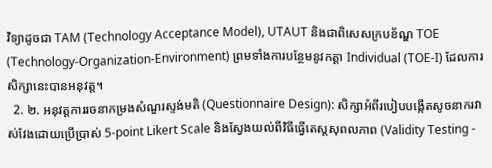វិទ្យាដូចជា TAM (Technology Acceptance Model), UTAUT និងជាពិសេសក្របខ័ណ្ឌ TOE (Technology-Organization-Environment) ព្រមទាំងការបន្ថែមនូវកត្តា Individual (TOE-I) ដែលការសិក្សានេះបានអនុវត្ត។
  2. ២. អនុវត្តការរចនាកម្រងសំណួរស្ទង់មតិ (Questionnaire Design): សិក្សាអំពីរបៀបបង្កើតសូចនាករវាស់វែងដោយប្រើប្រាស់ 5-point Likert Scale និងស្វែងយល់ពីវិធីធ្វើតេស្តសុពលភាព (Validity Testing -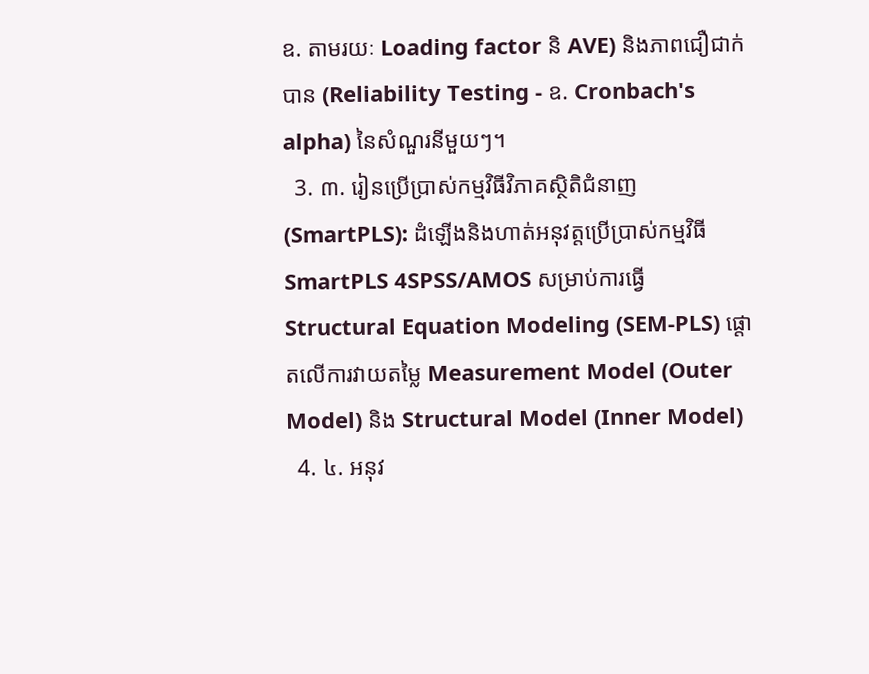ឧ. តាមរយៈ Loading factor និ AVE) និងភាពជឿជាក់បាន (Reliability Testing - ឧ. Cronbach's alpha) នៃសំណួរនីមួយៗ។
  3. ៣. រៀនប្រើប្រាស់កម្មវិធីវិភាគស្ថិតិជំនាញ (SmartPLS): ដំឡើងនិងហាត់អនុវត្តប្រើប្រាស់កម្មវិធី SmartPLS 4SPSS/AMOS សម្រាប់ការធ្វើ Structural Equation Modeling (SEM-PLS) ផ្តោតលើការវាយតម្លៃ Measurement Model (Outer Model) និង Structural Model (Inner Model)
  4. ៤. អនុវ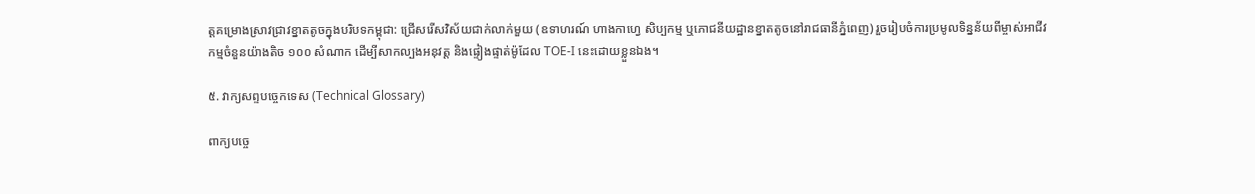ត្តគម្រោងស្រាវជ្រាវខ្នាតតូចក្នុងបរិបទកម្ពុជា: ជ្រើសរើសវិស័យជាក់លាក់មួយ (ឧទាហរណ៍ ហាងកាហ្វេ សិប្បកម្ម ឬភោជនីយដ្ឋានខ្នាតតូចនៅរាជធានីភ្នំពេញ) រួចរៀបចំការប្រមូលទិន្នន័យពីម្ចាស់អាជីវកម្មចំនួនយ៉ាងតិច ១០០ សំណាក ដើម្បីសាកល្បងអនុវត្ត និងផ្ទៀងផ្ទាត់ម៉ូដែល TOE-I នេះដោយខ្លួនឯង។

៥. វាក្យសព្ទបច្ចេកទេស (Technical Glossary)

ពាក្យបច្ចេ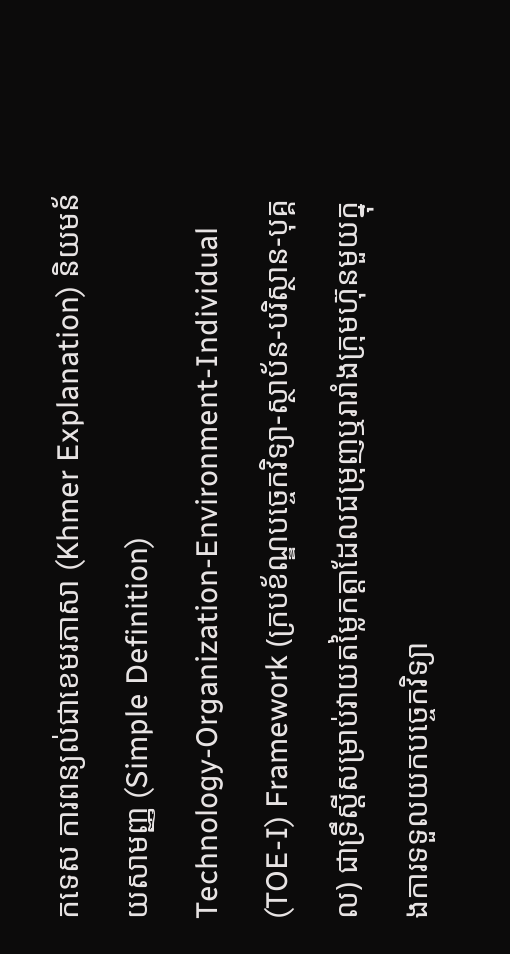កទេស ការពន្យល់ជាខេមរភាសា (Khmer Explanation) និយមន័យសាមញ្ញ (Simple Definition)
Technology-Organization-Environment-Individual (TOE-I) Framework (ក្របខ័ណ្ឌបច្ចេកវិទ្យា-ស្ថាប័ន-បរិស្ថាន-បុគ្គល) ជាទ្រឹស្តីសម្រាប់វាយតម្លៃកត្តាដែលជម្រុញឬរារាំងក្រុមហ៊ុនមួយក្នុងការទទួលយកបច្ចេកវិទ្យា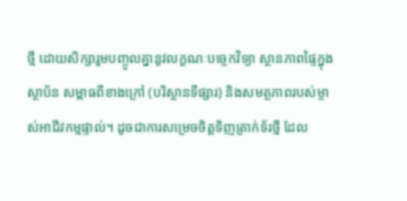ថ្មី ដោយសិក្សារួមបញ្ចូលគ្នានូវលក្ខណៈបច្ចេកវិទ្យា ស្ថានភាពផ្ទៃក្នុងស្ថាប័ន សម្ពាធពីខាងក្រៅ (បរិស្ថានទីផ្សារ) និងសមត្ថភាពរបស់ម្ចាស់អាជីវកម្មផ្ទាល់។ ដូចជាការសម្រេចចិត្តទិញត្រាក់ទ័រថ្មី ដែល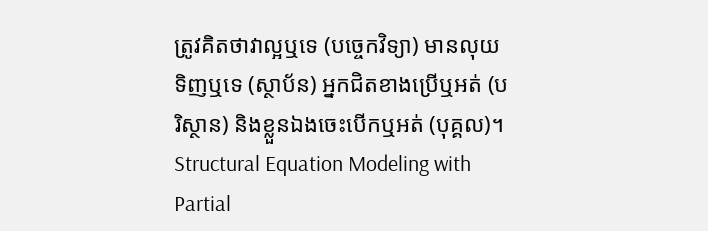ត្រូវគិតថាវាល្អឬទេ (បច្ចេកវិទ្យា) មានលុយទិញឬទេ (ស្ថាប័ន) អ្នកជិតខាងប្រើឬអត់ (បរិស្ថាន) និងខ្លួនឯងចេះបើកឬអត់ (បុគ្គល)។
Structural Equation Modeling with Partial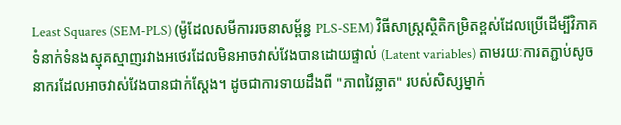Least Squares (SEM-PLS) (ម៉ូដែលសមីការរចនាសម្ព័ន្ធ PLS-SEM) វិធីសាស្ត្រស្ថិតិកម្រិតខ្ពស់ដែលប្រើដើម្បីវិភាគទំនាក់ទំនងស្មុគស្មាញរវាងអថេរដែលមិនអាចវាស់វែងបានដោយផ្ទាល់ (Latent variables) តាមរយៈការតភ្ជាប់សូចនាករដែលអាចវាស់វែងបានជាក់ស្តែង។ ដូចជាការទាយដឹងពី "ភាពវៃឆ្លាត" របស់សិស្សម្នាក់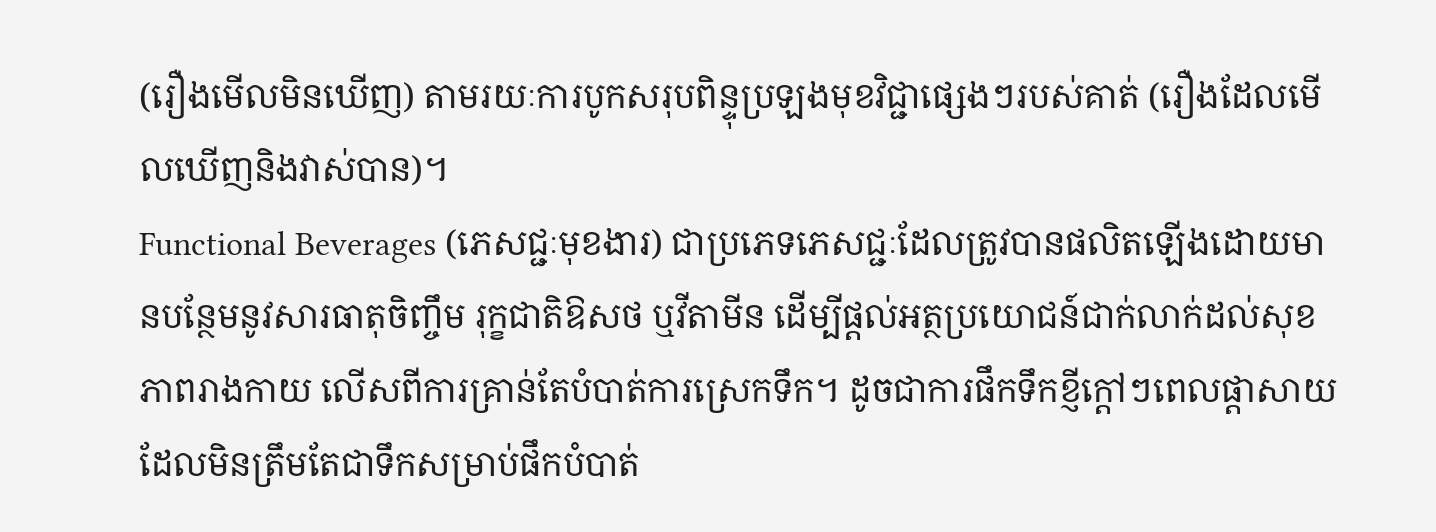(រឿងមើលមិនឃើញ) តាមរយៈការបូកសរុបពិន្ទុប្រឡងមុខវិជ្ជាផ្សេងៗរបស់គាត់ (រឿងដែលមើលឃើញនិងវាស់បាន)។
Functional Beverages (ភេសជ្ជៈមុខងារ) ជាប្រភេទភេសជ្ជៈដែលត្រូវបានផលិតឡើងដោយមានបន្ថែមនូវសារធាតុចិញ្ចឹម រុក្ខជាតិឱសថ ឬវីតាមីន ដើម្បីផ្តល់អត្ថប្រយោជន៍ជាក់លាក់ដល់សុខភាពរាងកាយ លើសពីការគ្រាន់តែបំបាត់ការស្រេកទឹក។ ដូចជាការផឹកទឹកខ្ញីក្តៅៗពេលផ្តាសាយ ដែលមិនត្រឹមតែជាទឹកសម្រាប់ផឹកបំបាត់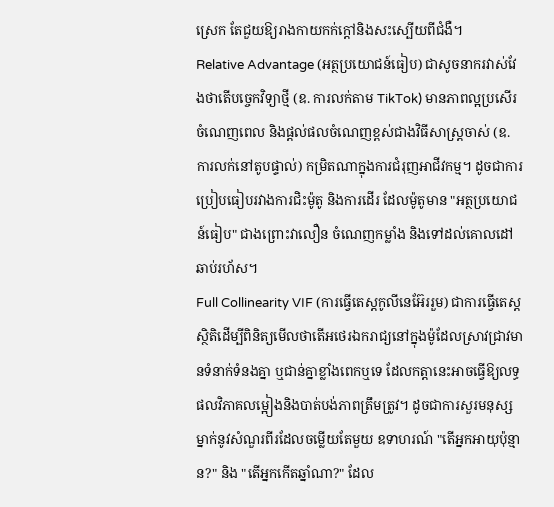ស្រេក តែជួយឱ្យរាងកាយកក់ក្តៅនិងសះស្បើយពីជំងឺ។
Relative Advantage (អត្ថប្រយោជន៍ធៀប) ជាសូចនាករវាស់វែងថាតើបច្ចេកវិទ្យាថ្មី (ឧ. ការលក់តាម TikTok) មានភាពល្អប្រសើរ ចំណេញពេល និងផ្តល់ផលចំណេញខ្ពស់ជាងវិធីសាស្ត្រចាស់ (ឧ. ការលក់នៅតូបផ្ទាល់) កម្រិតណាក្នុងការជំរុញអាជីវកម្ម។ ដូចជាការប្រៀបធៀបរវាងការជិះម៉ូតូ និងការដើរ ដែលម៉ូតូមាន "អត្ថប្រយោជន៍ធៀប" ជាងព្រោះវាលឿន ចំណេញកម្លាំង និងទៅដល់គោលដៅឆាប់រហ័ស។
Full Collinearity VIF (ការធ្វើតេស្តកូលីនេអ៊ែររួម) ជាការធ្វើតេស្តស្ថិតិដើម្បីពិនិត្យមើលថាតើអថេរឯករាជ្យនៅក្នុងម៉ូដែលស្រាវជ្រាវមានទំនាក់ទំនងគ្នា ឬជាន់គ្នាខ្លាំងពេកឬទេ ដែលកត្តានេះអាចធ្វើឱ្យលទ្ធផលវិភាគលម្អៀងនិងបាត់បង់ភាពត្រឹមត្រូវ។ ដូចជាការសួរមនុស្សម្នាក់នូវសំណួរពីរដែលចម្លើយតែមួយ ឧទាហរណ៍ "តើអ្នកអាយុប៉ុន្មាន?" និង "តើអ្នកកើតឆ្នាំណា?" ដែល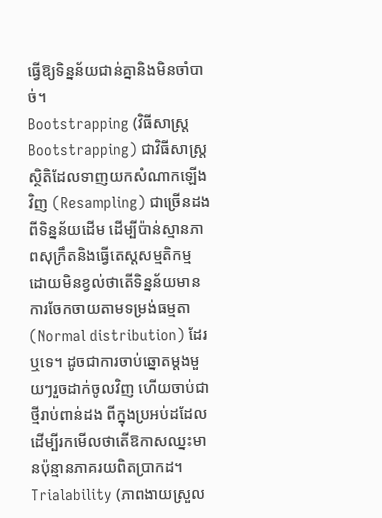ធ្វើឱ្យទិន្នន័យជាន់គ្នានិងមិនចាំបាច់។
Bootstrapping (វិធីសាស្ត្រ Bootstrapping) ជាវិធីសាស្ត្រស្ថិតិដែលទាញយកសំណាកឡើងវិញ (Resampling) ជាច្រើនដងពីទិន្នន័យដើម ដើម្បីប៉ាន់ស្មានភាពសុក្រឹតនិងធ្វើតេស្តសម្មតិកម្ម ដោយមិនខ្វល់ថាតើទិន្នន័យមានការចែកចាយតាមទម្រង់ធម្មតា (Normal distribution) ដែរឬទេ។ ដូចជាការចាប់ឆ្នោតម្តងមួយៗរួចដាក់ចូលវិញ ហើយចាប់ជាថ្មីរាប់ពាន់ដង ពីក្នុងប្រអប់ដដែល ដើម្បីរកមើលថាតើឱកាសឈ្នះមានប៉ុន្មានភាគរយពិតប្រាកដ។
Trialability (ភាពងាយស្រួល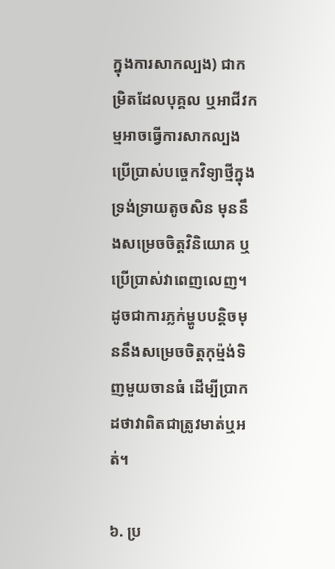ក្នុងការសាកល្បង) ជាកម្រិតដែលបុគ្គល ឬអាជីវកម្មអាចធ្វើការសាកល្បងប្រើប្រាស់បច្ចេកវិទ្យាថ្មីក្នុងទ្រង់ទ្រាយតូចសិន មុននឹងសម្រេចចិត្តវិនិយោគ ឬប្រើប្រាស់វាពេញលេញ។ ដូចជាការភ្លក់ម្ហូបបន្តិចមុននឹងសម្រេចចិត្តកុម្ម៉ង់ទិញមួយចានធំ ដើម្បីប្រាកដថាវាពិតជាត្រូវមាត់ឬអត់។

៦. ប្រ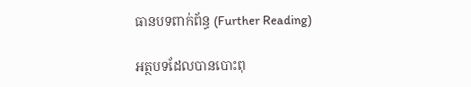ធានបទពាក់ព័ន្ធ (Further Reading)

អត្ថបទដែលបានបោះពុ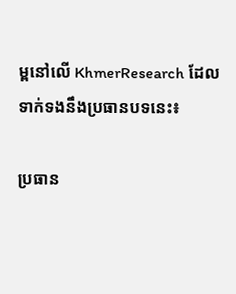ម្ពនៅលើ KhmerResearch ដែលទាក់ទងនឹងប្រធានបទនេះ៖

ប្រធាន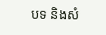បទ និងសំ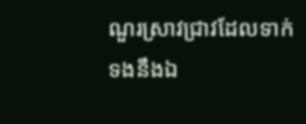ណួរស្រាវជ្រាវដែលទាក់ទងនឹងឯ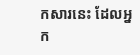កសារនេះ ដែលអ្នក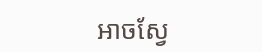អាចស្វែ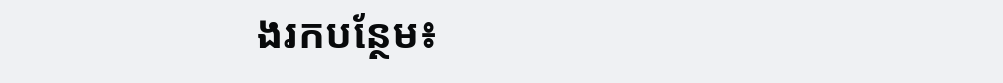ងរកបន្ថែម៖